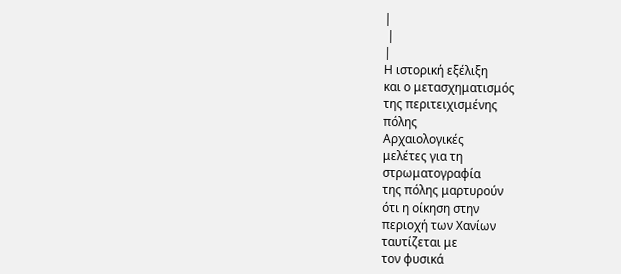|
 |
|
Η ιστορική εξέλιξη
και ο μετασχηματισμός
της περιτειχισμένης
πόλης
Αρχαιολογικές
μελέτες για τη
στρωματογραφία
της πόλης μαρτυρούν
ότι η οίκηση στην
περιοχή των Χανίων
ταυτίζεται με
τον φυσικά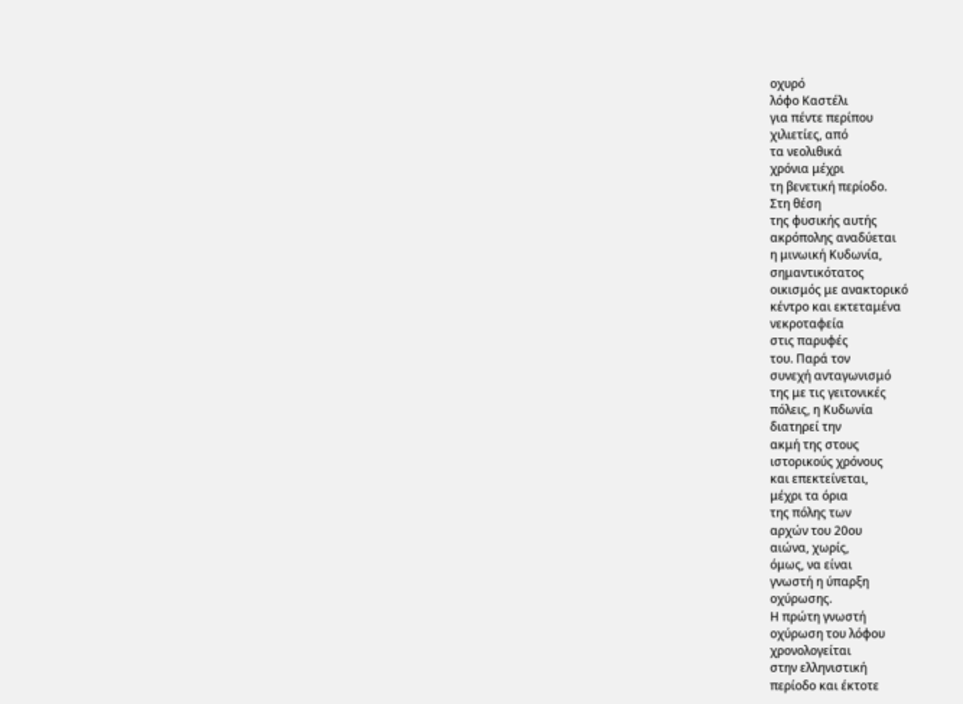οχυρό
λόφο Καστέλι
για πέντε περίπου
χιλιετίες, από
τα νεολιθικά
χρόνια μέχρι
τη βενετική περίοδο.
Στη θέση
της φυσικής αυτής
ακρόπολης αναδύεται
η μινωική Κυδωνία,
σημαντικότατος
οικισμός με ανακτορικό
κέντρο και εκτεταμένα
νεκροταφεία
στις παρυφές
του. Παρά τον
συνεχή ανταγωνισμό
της με τις γειτονικές
πόλεις, η Κυδωνία
διατηρεί την
ακμή της στους
ιστορικούς χρόνους
και επεκτείνεται,
μέχρι τα όρια
της πόλης των
αρχών του 20ου
αιώνα, χωρίς,
όμως, να είναι
γνωστή η ύπαρξη
οχύρωσης.
Η πρώτη γνωστή
οχύρωση του λόφου
χρονολογείται
στην ελληνιστική
περίοδο και έκτοτε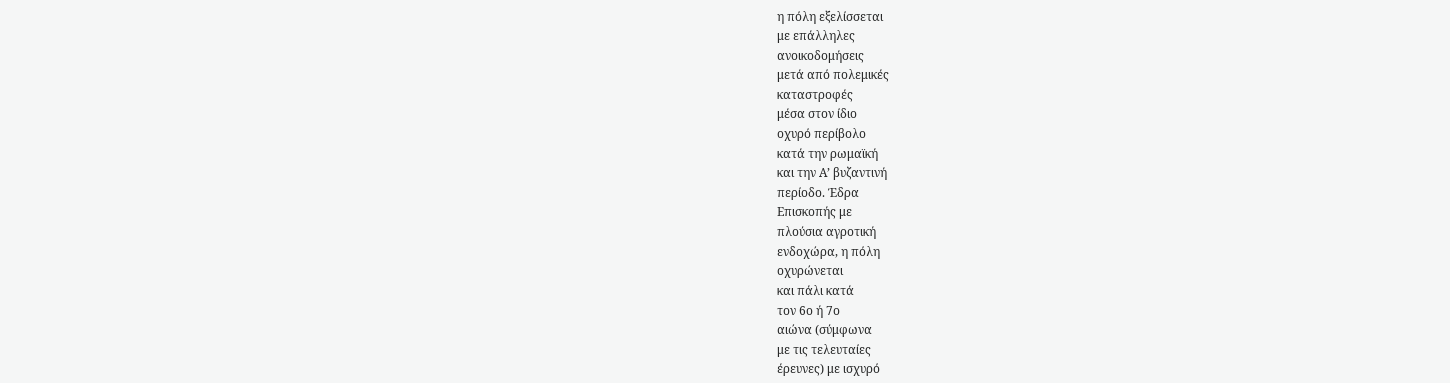η πόλη εξελίσσεται
με επάλληλες
ανοικοδομήσεις
μετά από πολεμικές
καταστροφές
μέσα στον ίδιο
οχυρό περίβολο
κατά την ρωμαϊκή
και την Α’ βυζαντινή
περίοδο. Έδρα
Επισκοπής με
πλούσια αγροτική
ενδοχώρα, η πόλη
οχυρώνεται
και πάλι κατά
τον 6ο ή 7ο
αιώνα (σύμφωνα
με τις τελευταίες
έρευνες) με ισχυρό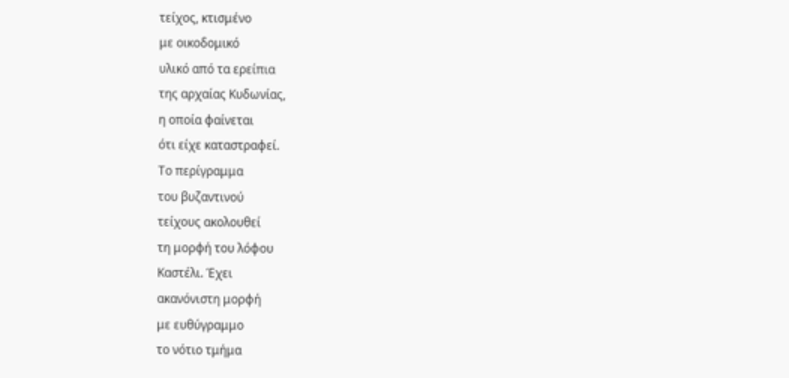τείχος, κτισμένο
με οικοδομικό
υλικό από τα ερείπια
της αρχαίας Κυδωνίας,
η οποία φαίνεται
ότι είχε καταστραφεί.
Το περίγραμμα
του βυζαντινού
τείχους ακολουθεί
τη μορφή του λόφου
Καστέλι. Έχει
ακανόνιστη μορφή
με ευθύγραμμο
το νότιο τμήμα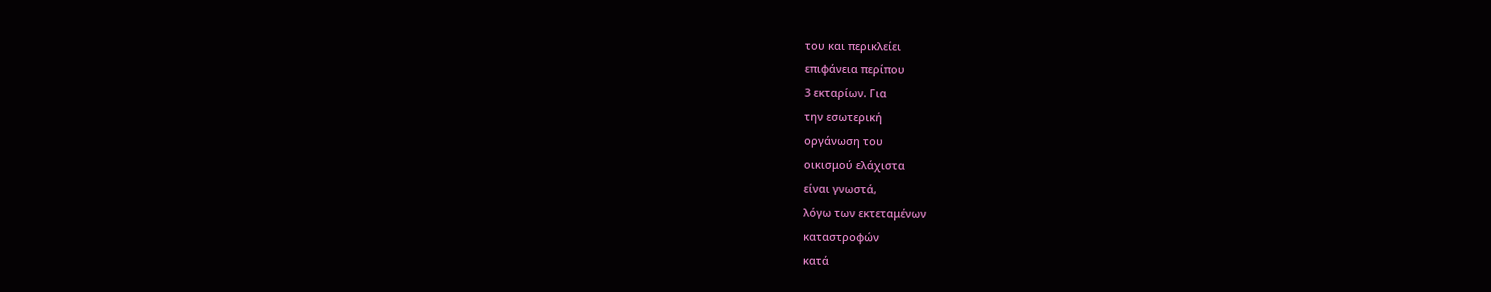του και περικλείει
επιφάνεια περίπου
3 εκταρίων. Για
την εσωτερική
οργάνωση του
οικισμού ελάχιστα
είναι γνωστά,
λόγω των εκτεταμένων
καταστροφών
κατά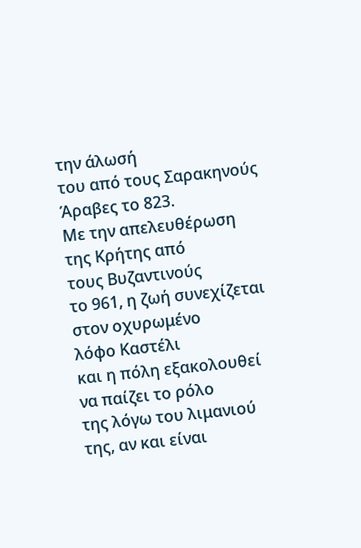την άλωσή
του από τους Σαρακηνούς
Άραβες το 823.
Με την απελευθέρωση
της Κρήτης από
τους Βυζαντινούς
το 961, η ζωή συνεχίζεται
στον οχυρωμένο
λόφο Καστέλι
και η πόλη εξακολουθεί
να παίζει το ρόλο
της λόγω του λιμανιού
της, αν και είναι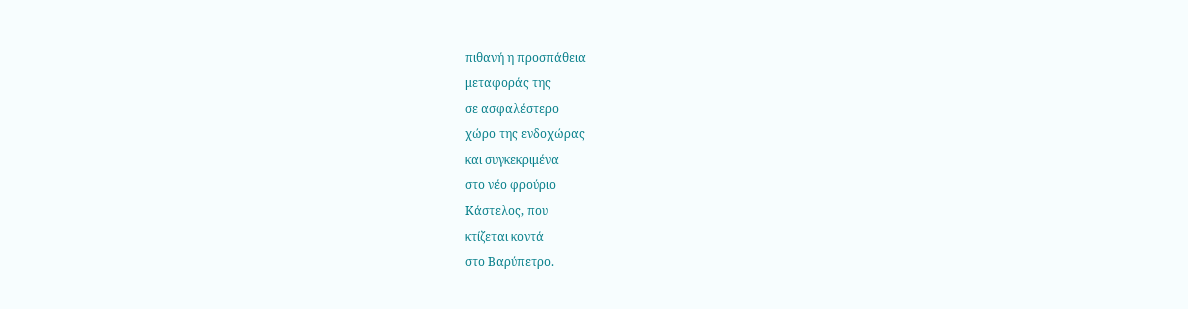πιθανή η προσπάθεια
μεταφοράς της
σε ασφαλέστερο
χώρο της ενδοχώρας
και συγκεκριμένα
στο νέο φρούριο
Κάστελος, που
κτίζεται κοντά
στο Βαρύπετρο.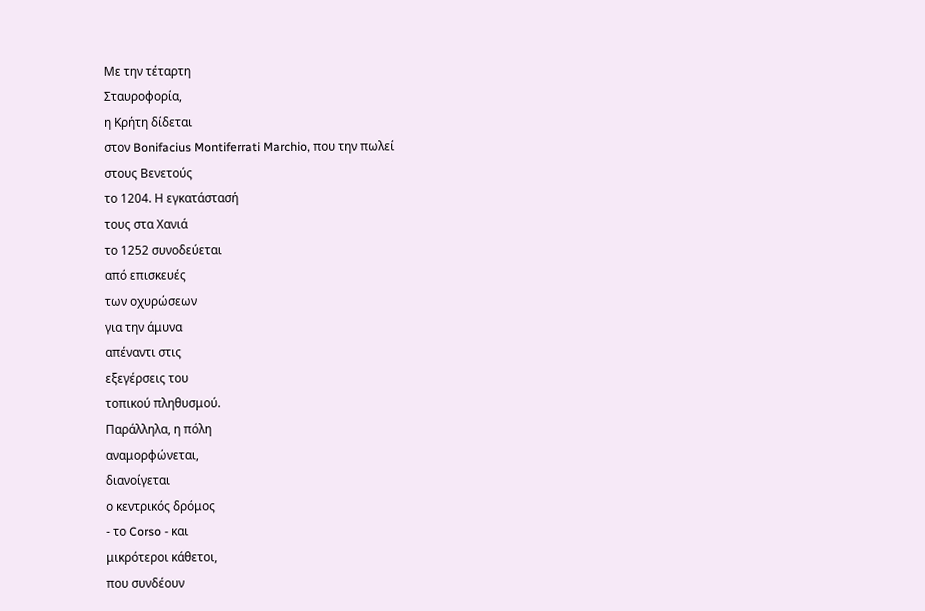Με την τέταρτη
Σταυροφορία,
η Κρήτη δίδεται
στον Bonifacius Montiferrati Marchio, που την πωλεί
στους Βενετούς
το 1204. Η εγκατάστασή
τους στα Χανιά
το 1252 συνοδεύεται
από επισκευές
των οχυρώσεων
για την άμυνα
απέναντι στις
εξεγέρσεις του
τοπικού πληθυσμού.
Παράλληλα, η πόλη
αναμορφώνεται,
διανοίγεται
ο κεντρικός δρόμος
- το Corso - και
μικρότεροι κάθετοι,
που συνδέουν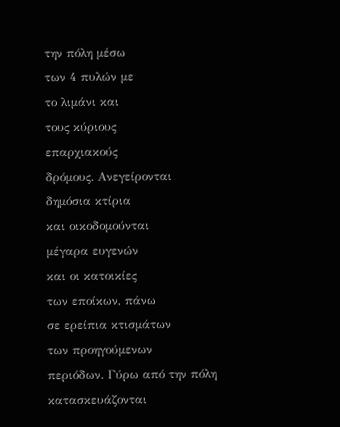την πόλη μέσω
των 4 πυλών με
το λιμάνι και
τους κύριους
επαρχιακούς
δρόμους. Ανεγείρονται
δημόσια κτίρια
και οικοδομούνται
μέγαρα ευγενών
και οι κατοικίες
των εποίκων, πάνω
σε ερείπια κτισμάτων
των προηγούμενων
περιόδων. Γύρω από την πόλη
κατασκευάζονται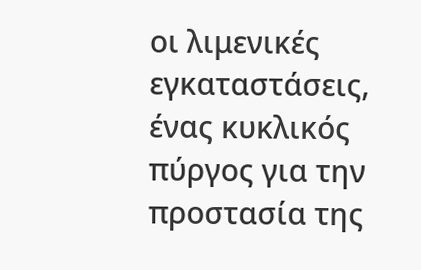οι λιμενικές
εγκαταστάσεις,
ένας κυκλικός
πύργος για την
προστασία της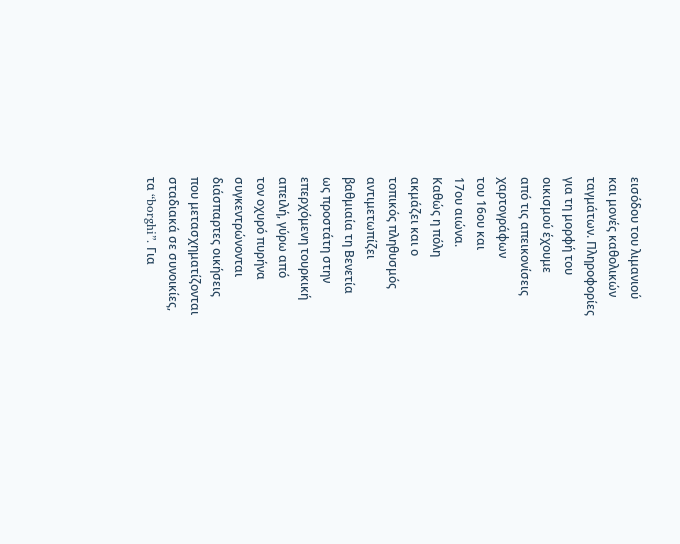εισόδου του λιμανιού
και μονές καθολικών
ταγμάτων. Πληροφορίες
για τη μορφή του
οικισμού έχουμε
από τις απεικονίσεις
χαρτογράφων
του 16ου και
17ου αιώνα.
Καθώς η πόλη
ακμάζει και ο
τοπικός πληθυσμός
αντιμετωπίζει
βαθμιαία τη Βενετία
ως προστάτη στην
επερχόμενη τουρκική
απειλή, γύρω από
τον οχυρό πυρήνα
συγκεντρώνονται
διάσπαρτες οικήσεις
που μετασχηματίζονται
σταδιακά σε συνοικίες,
τα “borghi”. Για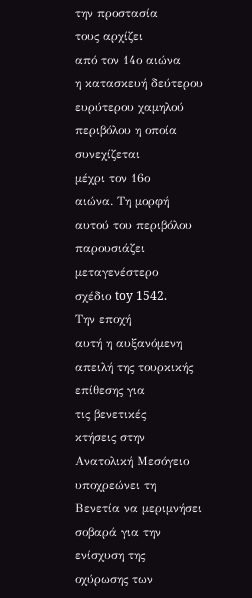την προστασία
τους αρχίζει
από τον 14ο αιώνα
η κατασκευή δεύτερου
ευρύτερου χαμηλού
περιβόλου η οποία
συνεχίζεται
μέχρι τον 16ο
αιώνα. Τη μορφή
αυτού του περιβόλου
παρουσιάζει
μεταγενέστερο
σχέδιο toy 1542.
Την εποχή
αυτή η αυξανόμενη
απειλή της τουρκικής
επίθεσης για
τις βενετικές
κτήσεις στην
Ανατολική Μεσόγειο
υποχρεώνει τη
Βενετία να μεριμνήσει
σοβαρά για την
ενίσχυση της
οχύρωσης των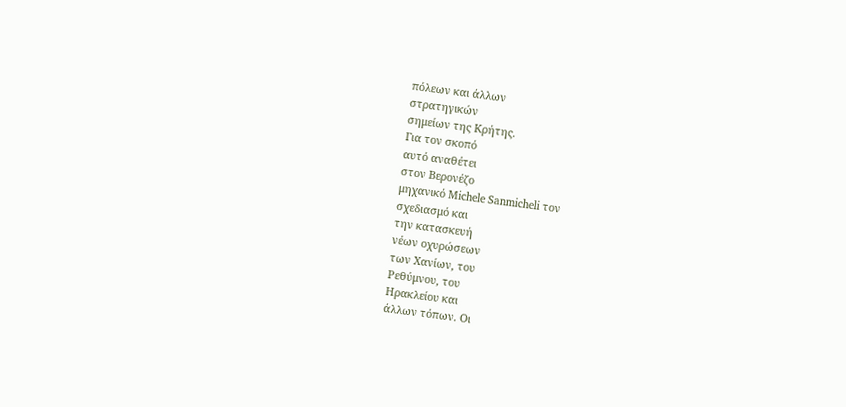πόλεων και άλλων
στρατηγικών
σημείων της Κρήτης.
Για τον σκοπό
αυτό αναθέτει
στον Βερονέζο
μηχανικό Michele Sanmicheli τον
σχεδιασμό και
την κατασκευή
νέων οχυρώσεων
των Χανίων, του
Ρεθύμνου, του
Ηρακλείου και
άλλων τόπων. Οι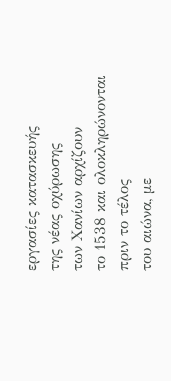εργασίες κατασκευής
της νέας οχύρωσης
των Χανίων αρχίζουν
το 1538 και ολοκληρώνονται
πριν το τέλος
του αιώνα, με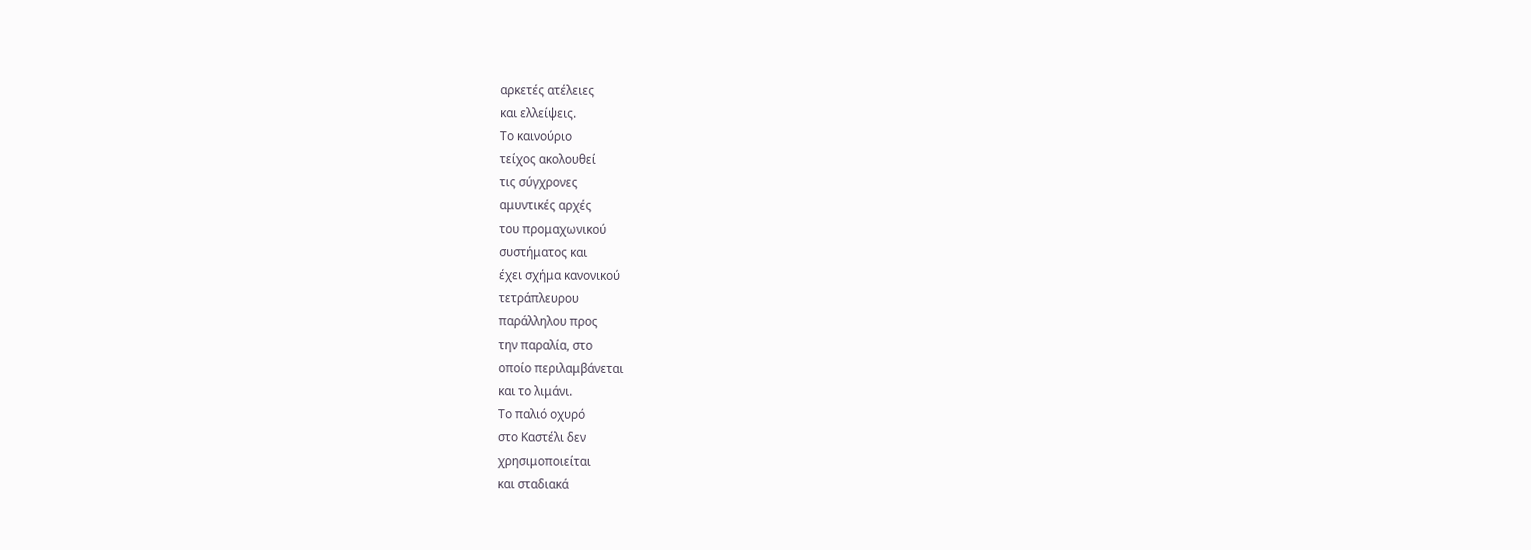αρκετές ατέλειες
και ελλείψεις.
Το καινούριο
τείχος ακολουθεί
τις σύγχρονες
αμυντικές αρχές
του προμαχωνικού
συστήματος και
έχει σχήμα κανονικού
τετράπλευρου
παράλληλου προς
την παραλία, στο
οποίο περιλαμβάνεται
και το λιμάνι.
Το παλιό οχυρό
στο Καστέλι δεν
χρησιμοποιείται
και σταδιακά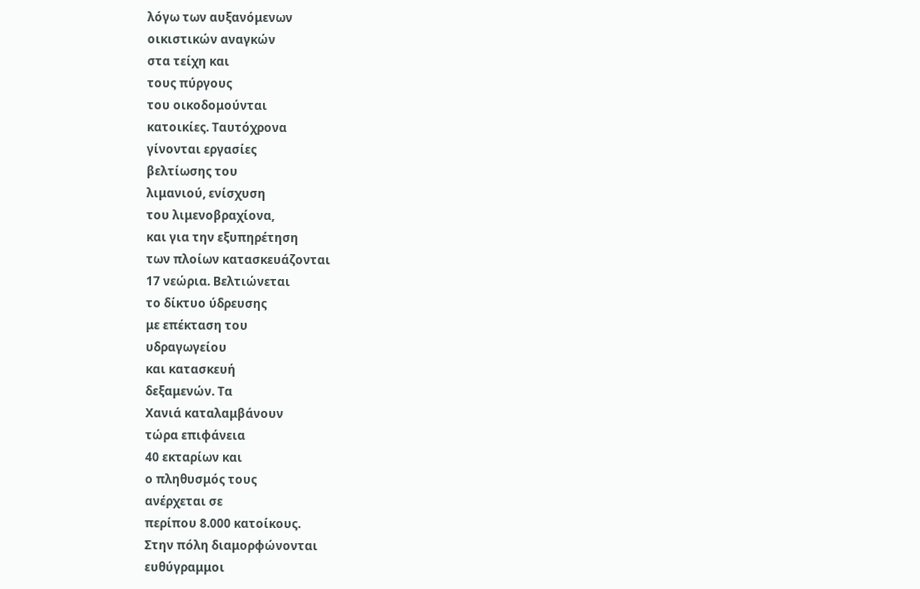λόγω των αυξανόμενων
οικιστικών αναγκών
στα τείχη και
τους πύργους
του οικοδομούνται
κατοικίες. Ταυτόχρονα
γίνονται εργασίες
βελτίωσης του
λιμανιού, ενίσχυση
του λιμενοβραχίονα,
και για την εξυπηρέτηση
των πλοίων κατασκευάζονται
17 νεώρια. Βελτιώνεται
το δίκτυο ύδρευσης
με επέκταση του
υδραγωγείου
και κατασκευή
δεξαμενών. Τα
Χανιά καταλαμβάνουν
τώρα επιφάνεια
40 εκταρίων και
ο πληθυσμός τους
ανέρχεται σε
περίπου 8.000 κατοίκους.
Στην πόλη διαμορφώνονται
ευθύγραμμοι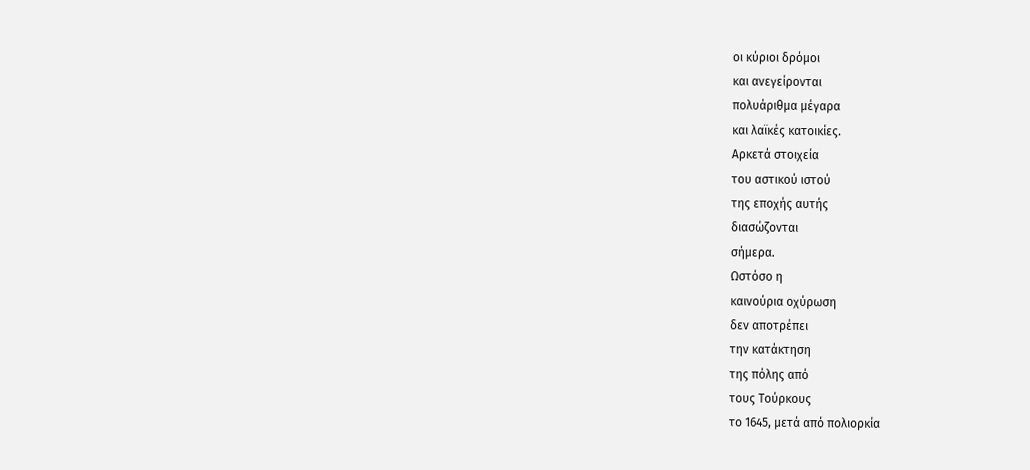οι κύριοι δρόμοι
και ανεγείρονται
πολυάριθμα μέγαρα
και λαϊκές κατοικίες.
Αρκετά στοιχεία
του αστικού ιστού
της εποχής αυτής
διασώζονται
σήμερα.
Ωστόσο η
καινούρια οχύρωση
δεν αποτρέπει
την κατάκτηση
της πόλης από
τους Τούρκους
το 1645, μετά από πολιορκία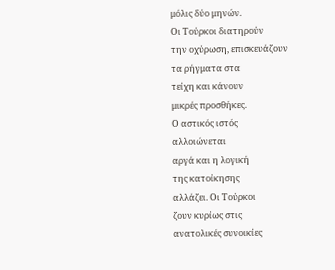μόλις δύο μηνών.
Οι Τούρκοι διατηρούν
την οχύρωση, επισκευάζουν
τα ρήγματα στα
τείχη και κάνουν
μικρές προσθήκες.
Ο αστικός ιστός
αλλοιώνεται
αργά και η λογική
της κατοίκησης
αλλάζει. Οι Τούρκοι
ζουν κυρίως στις
ανατολικές συνοικίες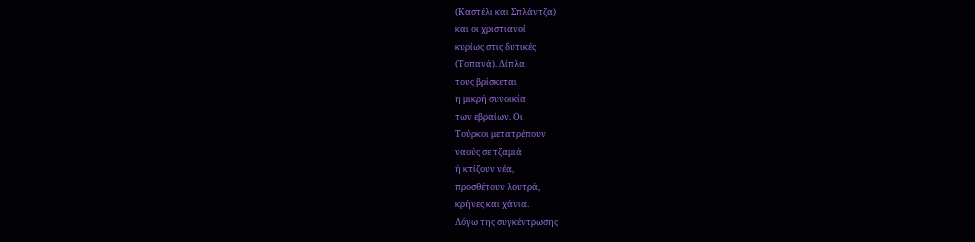(Καστέλι και Σπλάντζα)
και οι χριστιανοί
κυρίως στις δυτικές
(Τοπανά). Δίπλα
τους βρίσκεται
η μικρή συνοικία
των εβραίων. Οι
Τούρκοι μετατρέπουν
ναούς σε τζαμιά
ή κτίζουν νέα,
προσθέτουν λουτρά,
κρήνες και χάνια.
Λόγω της συγκέντρωσης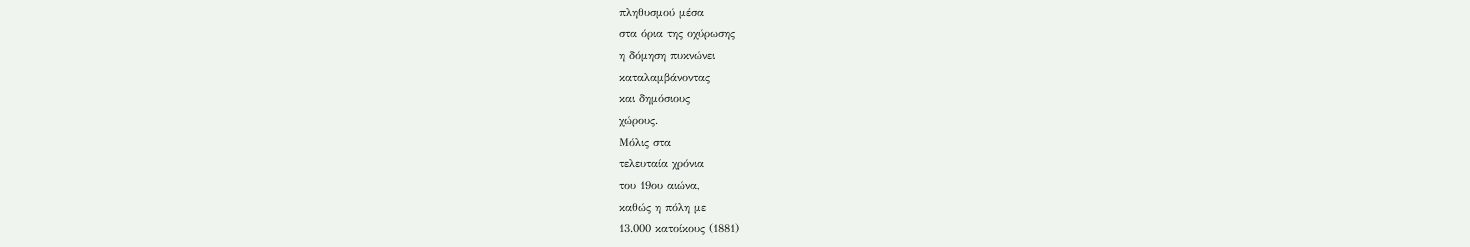πληθυσμού μέσα
στα όρια της οχύρωσης
η δόμηση πυκνώνει
καταλαμβάνοντας
και δημόσιους
χώρους.
Μόλις στα
τελευταία χρόνια
του 19ου αιώνα,
καθώς η πόλη με
13.000 κατοίκους (1881)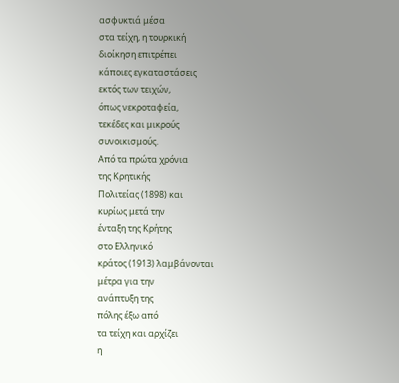ασφυκτιά μέσα
στα τείχη, η τουρκική
διοίκηση επιτρέπει
κάποιες εγκαταστάσεις
εκτός των τειχών,
όπως νεκροταφεία,
τεκέδες και μικρούς
συνοικισμούς.
Από τα πρώτα χρόνια
της Κρητικής
Πολιτείας (1898) και
κυρίως μετά την
ένταξη της Κρήτης
στο Ελληνικό
κράτος (1913) λαμβάνονται
μέτρα για την
ανάπτυξη της
πόλης έξω από
τα τείχη και αρχίζει
η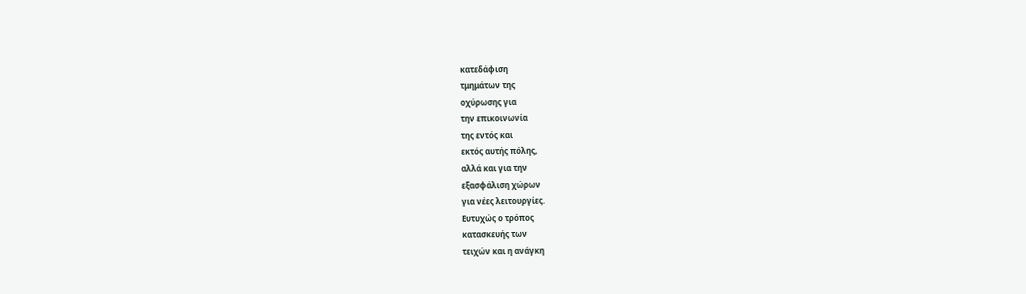κατεδάφιση
τμημάτων της
οχύρωσης για
την επικοινωνία
της εντός και
εκτός αυτής πόλης,
αλλά και για την
εξασφάλιση χώρων
για νέες λειτουργίες.
Ευτυχώς ο τρόπος
κατασκευής των
τειχών και η ανάγκη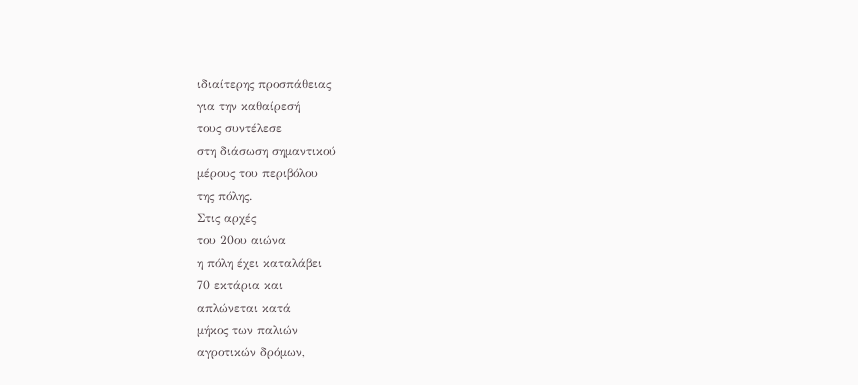ιδιαίτερης προσπάθειας
για την καθαίρεσή
τους συντέλεσε
στη διάσωση σημαντικού
μέρους του περιβόλου
της πόλης.
Στις αρχές
του 20ου αιώνα
η πόλη έχει καταλάβει
70 εκτάρια και
απλώνεται κατά
μήκος των παλιών
αγροτικών δρόμων,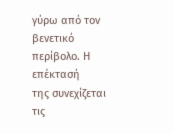γύρω από τον βενετικό
περίβολο. Η επέκτασή
της συνεχίζεται
τις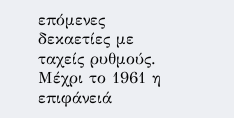επόμενες
δεκαετίες με
ταχείς ρυθμούς.
Μέχρι το 1961 η επιφάνειά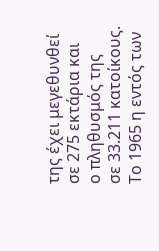της έχει μεγεθυνθεί
σε 275 εκτάρια και
ο πληθυσμός της
σε 33.211 κατοίκους.
Το 1965 η εντός των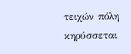τειχών πόλη κηρύσσεται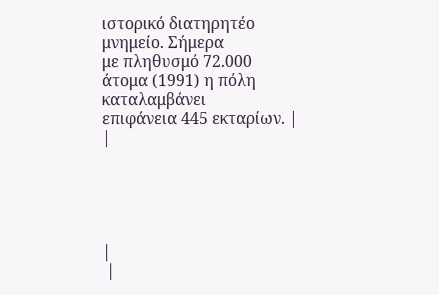ιστορικό διατηρητέο
μνημείο. Σήμερα
με πληθυσμό 72.000
άτομα (1991) η πόλη
καταλαμβάνει
επιφάνεια 445 εκταρίων. |
|





|
 |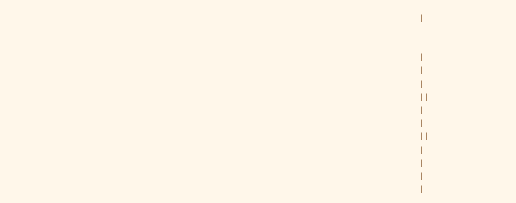|


|
|
|
| |
|
|
| |
|
|
|
|